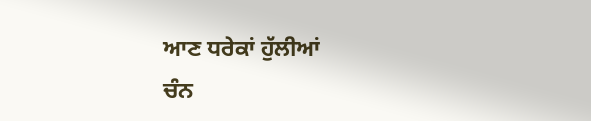ਆਣ ਧਰੇਕਾਂ ਹੁੱਲੀਆਂ
ਚੰਨ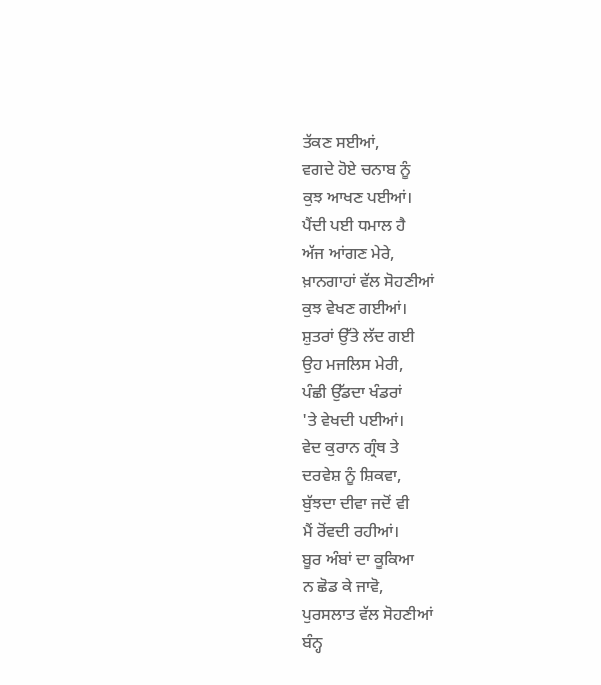ਤੱਕਣ ਸਈਆਂ,
ਵਗਦੇ ਹੋਏ ਚਨਾਬ ਨੂੰ
ਕੁਝ ਆਖਣ ਪਈਆਂ।
ਪੈਂਦੀ ਪਈ ਧਮਾਲ ਹੈ
ਅੱਜ ਆਂਗਣ ਮੇਰੇ,
ਖ਼ਾਨਗਾਹਾਂ ਵੱਲ ਸੋਹਣੀਆਂ
ਕੁਝ ਵੇਖਣ ਗਈਆਂ।
ਸ਼ੁਤਰਾਂ ਉੱਤੇ ਲੱਦ ਗਈ
ਉਹ ਮਜਲਿਸ ਮੇਰੀ,
ਪੰਛੀ ਉੱਡਦਾ ਖੰਡਰਾਂ
'ਤੇ ਵੇਖਦੀ ਪਈਆਂ।
ਵੇਦ ਕੁਰਾਨ ਗ੍ਰੰਥ ਤੇ
ਦਰਵੇਸ਼ ਨੂੰ ਸ਼ਿਕਵਾ,
ਬੁੱਝਦਾ ਦੀਵਾ ਜਦੋਂ ਵੀ
ਮੈਂ ਰੋਂਵਦੀ ਰਹੀਆਂ।
ਬੂਰ ਅੰਬਾਂ ਦਾ ਕੂਕਿਆ
ਨ ਛੋਡ ਕੇ ਜਾਵੋ,
ਪੁਰਸਲਾਤ ਵੱਲ ਸੋਹਣੀਆਂ
ਬੰਨ੍ਹ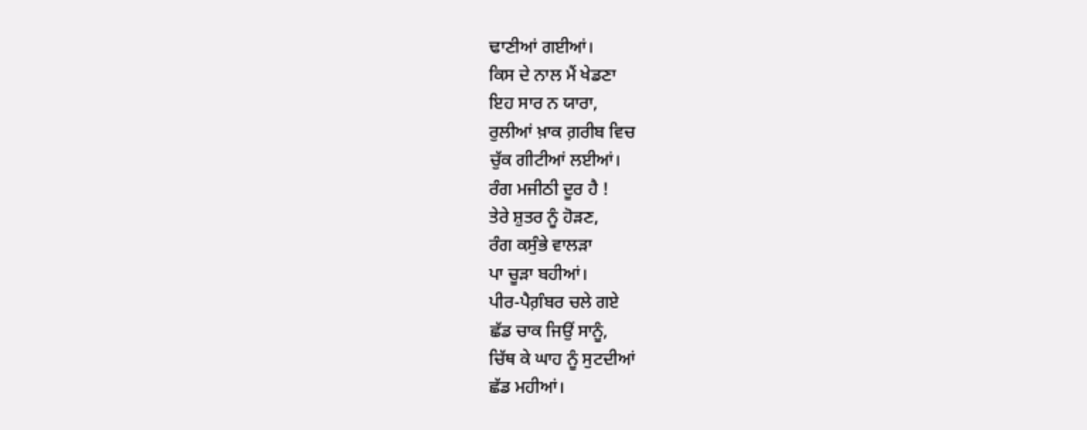ਢਾਣੀਆਂ ਗਈਆਂ।
ਕਿਸ ਦੇ ਨਾਲ ਮੈਂ ਖੇਡਣਾ
ਇਹ ਸਾਰ ਨ ਯਾਰਾ,
ਰੁਲੀਆਂ ਖ਼ਾਕ ਗ਼ਰੀਬ ਵਿਚ
ਚੁੱਕ ਗੀਟੀਆਂ ਲਈਆਂ।
ਰੰਗ ਮਜੀਠੀ ਦੂਰ ਹੈ !
ਤੇਰੇ ਸ਼ੁਤਰ ਨੂੰ ਹੋੜਣ,
ਰੰਗ ਕਸੁੰਭੇ ਵਾਲੜਾ
ਪਾ ਚੂੜਾ ਬਹੀਆਂ।
ਪੀਰ-ਪੈਗ਼ੰਬਰ ਚਲੇ ਗਏ
ਛੱਡ ਚਾਕ ਜਿਉਂ ਸਾਨੂੰ,
ਚਿੱਥ ਕੇ ਘਾਹ ਨੂੰ ਸੁਟਦੀਆਂ
ਛੱਡ ਮਹੀਆਂ।